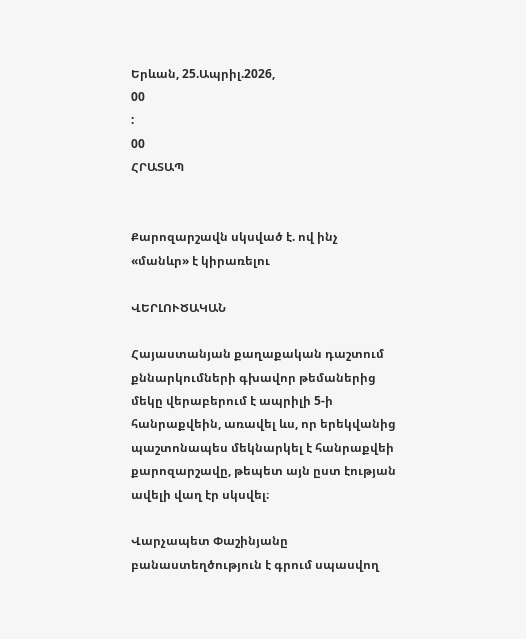Երևան, 25.Ապրիլ.2026,
00
:
00
ՀՐԱՏԱՊ


Քարոզարշավն սկսված է. ով ինչ «մանևր» է կիրառելու

ՎԵՐԼՈՒԾԱԿԱՆ

Հայաստանյան քաղաքական դաշտում քննարկումների գխավոր թեմաներից մեկը վերաբերում է ապրիլի 5-ի հանրաքվեին, առավել ևս, որ երեկվանից պաշտոնապես մեկնարկել է հանրաքվեի քարոզարշավը, թեպետ այն ըստ էության ավելի վաղ էր սկսվել։

Վարչապետ Փաշինյանը բանաստեղծություն է գրում սպասվող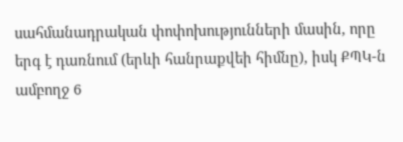սահմանադրական փոփոխությունների մասին, որը երգ է դառնում (երևի հանրաքվեի հիմնը), իսկ ՔՊԿ-ն ամբողջ 6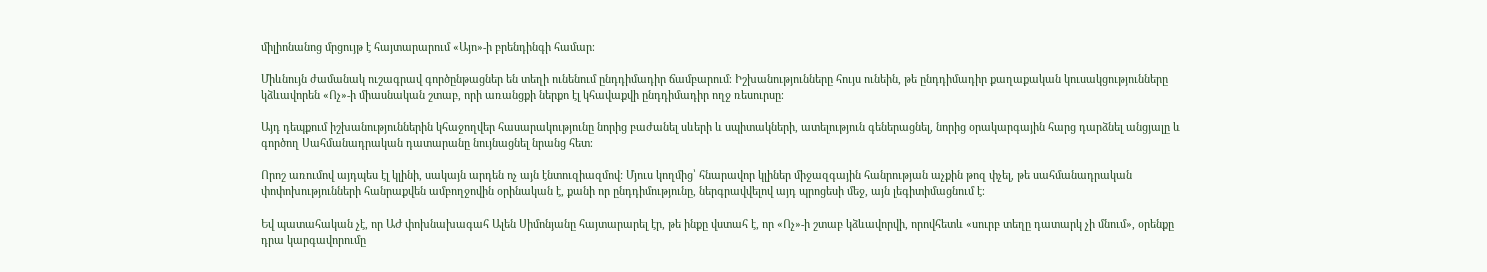միլիոնանոց մրցույթ է հայտարարում «Այո»-ի բրենդինգի համար։

Միևնույն ժամանակ ուշագրավ գործընթացներ են տեղի ունենում ընդդիմադիր ճամբարում։ Իշխանությունները հույս ունեին, թե ընդդիմադիր քաղաքական կուսակցությունները կձևավորեն «Ոչ»-ի միասնական շտաբ, որի առանցքի ներքո էլ կհավաքվի ընդդիմադիր ողջ ռեսուրսը։

Այդ դեպքում իշխանություններին կհաջողվեր հասարակությունը նորից բաժանել սևերի և սպիտակների, ատելություն գեներացնել, նորից օրակարգային հարց դարձնել անցյալը և գործող Սահմանադրական դատարանը նույնացնել նրանց հետ։

Որոշ առումով այդպես էլ կլինի, սակայն արդեն ոչ այն էնտուզիազմով: Մյուս կողմից՝ հնարավոր կլիներ միջազգային հանրության աչքին թոզ փչել, թե սահմանադրական փոփոխությունների հանրաքվեն ամբողջովին օրինական է, քանի որ ընդդիմությունը, ներգրավվելով այդ պրոցեսի մեջ, այն լեգիտիմացնում է։

Եվ պատահական չէ, որ ԱԺ փոխնախագահ Ալեն Սիմոնյանը հայտարարել էր, թե ինքը վստահ է, որ «Ոչ»-ի շտաբ կձևավորվի, որովհետև «սուրբ տեղը դատարկ չի մնում», օրենքը դրա կարգավորումը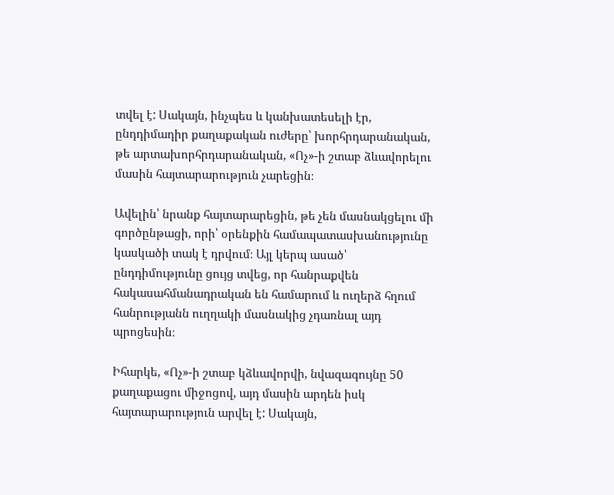տվել է: Սակայն, ինչպես և կանխատեսելի էր, ընդդիմադիր քաղաքական ուժերը՝ խորհրդարանական, թե արտախորհրդարանական, «Ոչ»-ի շտաբ ձևավորելու մասին հայտարարություն չարեցին։

Ավելին՝ նրանք հայտարարեցին, թե չեն մասնակցելու մի գործընթացի, որի՝ օրենքին համապատասխանությունը կասկածի տակ է դրվում։ Այլ կերպ ասած՝ ընդդիմությունը ցույց տվեց, որ հանրաքվեն հակասահմանադրական են համարում և ուղերձ հղում հանրությանն ուղղակի մասնակից չդառնալ այդ պրոցեսին։

Իհարկե, «Ոչ»-ի շտաբ կձևավորվի, նվազագույնը 50 քաղաքացու միջոցով, այդ մասին արդեն իսկ հայտարարություն արվել է: Սակայն,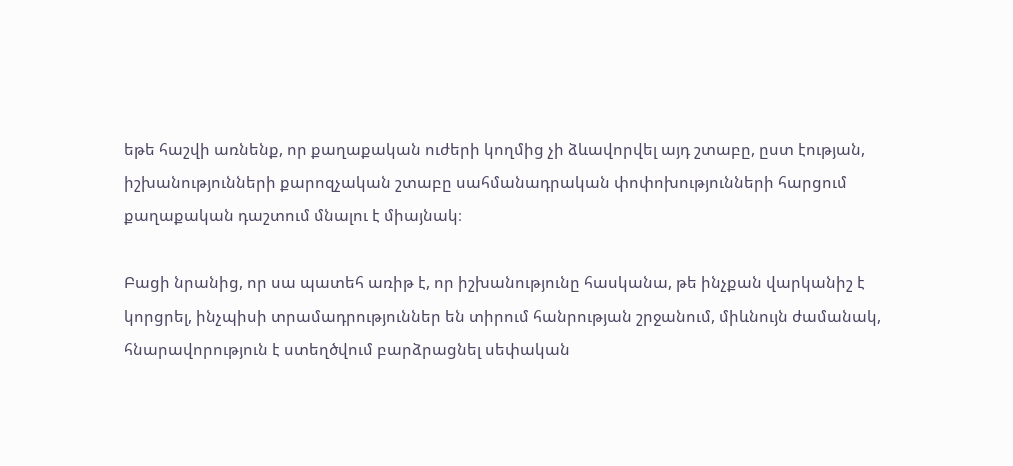եթե հաշվի առնենք, որ քաղաքական ուժերի կողմից չի ձևավորվել այդ շտաբը, ըստ էության, իշխանությունների քարոզչական շտաբը սահմանադրական փոփոխությունների հարցում քաղաքական դաշտում մնալու է միայնակ։

Բացի նրանից, որ սա պատեհ առիթ է, որ իշխանությունը հասկանա, թե ինչքան վարկանիշ է կորցրել, ինչպիսի տրամադրություններ են տիրում հանրության շրջանում, միևնույն ժամանակ, հնարավորություն է ստեղծվում բարձրացնել սեփական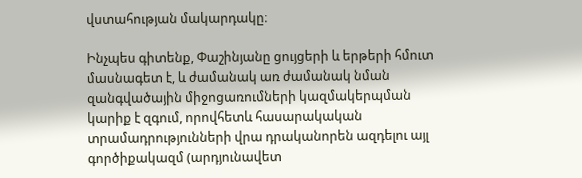վստահության մակարդակը։

Ինչպես գիտենք, Փաշինյանը ցույցերի և երթերի հմուտ մասնագետ է, և ժամանակ առ ժամանակ նման զանգվածային միջոցառումների կազմակերպման կարիք է զգում, որովհետև հասարակական տրամադրությունների վրա դրականորեն ազդելու այլ գործիքակազմ (արդյունավետ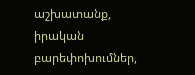աշխատանք, իրական բարեփոխումներ,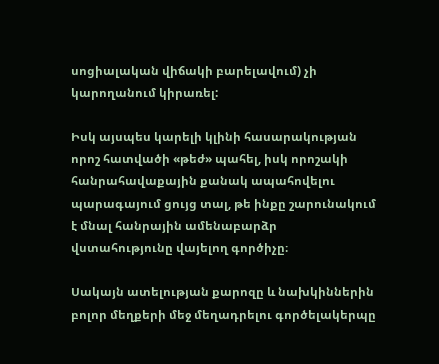սոցիալական վիճակի բարելավում) չի կարողանում կիրառել:

Իսկ այսպես կարելի կլինի հասարակության որոշ հատվածի «թեժ» պահել, իսկ որոշակի հանրահավաքային քանակ ապահովելու պարագայում ցույց տալ, թե ինքը շարունակում է մնալ հանրային ամենաբարձր վստահությունը վայելող գործիչը։

Սակայն ատելության քարոզը և նախկիններին բոլոր մեղքերի մեջ մեղադրելու գործելակերպը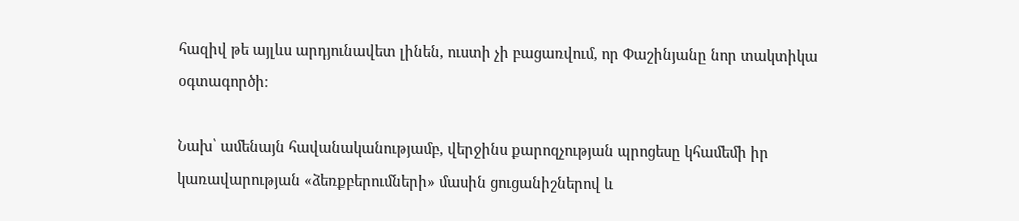հազիվ թե այլևս արդյունավետ լինեն, ուստի չի բացառվում, որ Փաշինյանը նոր տակտիկա օգտագործի։

Նախ՝ ամենայն հավանականությամբ, վերջինս քարոզչության պրոցեսը կհամեմի իր կառավարության «ձեռքբերումների» մասին ցուցանիշներով և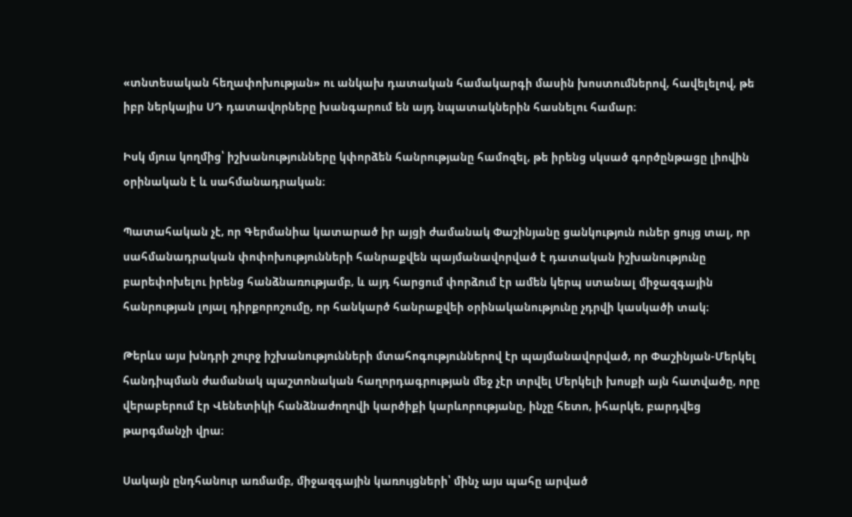«տնտեսական հեղափոխության» ու անկախ դատական համակարգի մասին խոստումներով, հավելելով, թե իբր ներկայիս ՍԴ դատավորները խանգարում են այդ նպատակներին հասնելու համար։

Իսկ մյուս կողմից՝ իշխանությունները կփորձեն հանրությանը համոզել, թե իրենց սկսած գործընթացը լիովին օրինական է և սահմանադրական։

Պատահական չէ, որ Գերմանիա կատարած իր այցի ժամանակ Փաշինյանը ցանկություն ուներ ցույց տալ, որ սահմանադրական փոփոխությունների հանրաքվեն պայմանավորված է դատական իշխանությունը բարեփոխելու իրենց հանձնառությամբ, և այդ հարցում փորձում էր ամեն կերպ ստանալ միջազգային հանրության լոյալ դիրքորոշումը, որ հանկարծ հանրաքվեի օրինականությունը չդրվի կասկածի տակ։

Թերևս այս խնդրի շուրջ իշխանությունների մտահոգություններով էր պայմանավորված, որ Փաշինյան-Մերկել հանդիպման ժամանակ պաշտոնական հաղորդագրության մեջ չէր տրվել Մերկելի խոսքի այն հատվածը, որը վերաբերում էր Վենետիկի հանձնաժողովի կարծիքի կարևորությանը, ինչը հետո, իհարկե, բարդվեց թարգմանչի վրա։

Սակայն ընդհանուր առմամբ, միջազգային կառույցների՝ մինչ այս պահը արված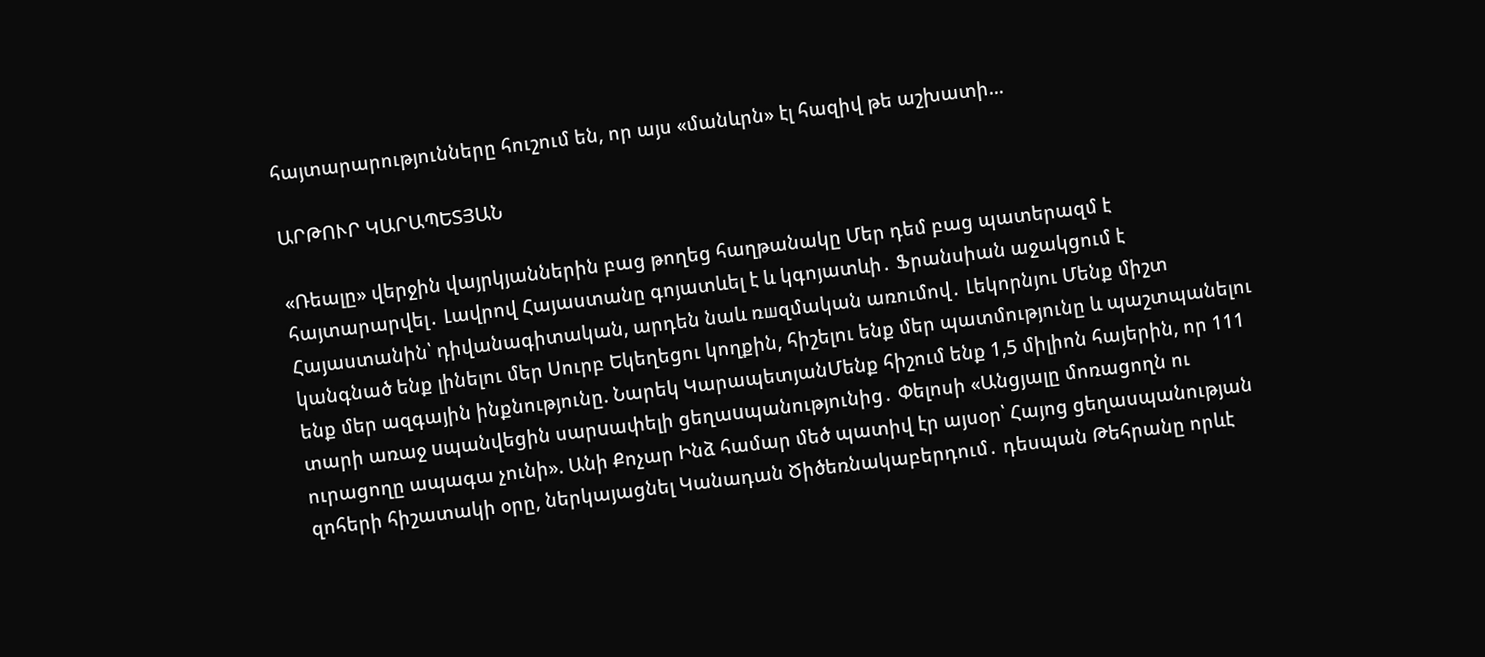հայտարարությունները հուշում են, որ այս «մանևրն» էլ հազիվ թե աշխատի...

ԱՐԹՈՒՐ ԿԱՐԱՊԵՏՅԱՆ

«Ռեալը» վերջին վայրկյաններին բաց թողեց հաղթանակը Մեր դեմ բաց պատերազմ է հայտարարվել․ Լավրով Հայաստանը գոյատևել է և կգոյատևի․ Ֆրանսիան աջակցում է Հայաստանին՝ դիվանագիտական, արդեն նաև ռшզմական առումով․ Լեկորնյու Մենք միշտ կանգնած ենք լինելու մեր Սուրբ Եկեղեցու կողքին, հիշելու ենք մեր պատմությունը և պաշտպանելու ենք մեր ազգային ինքնությունը. Նարեկ ԿարապետյանՄենք հիշում ենք 1,5 միլիոն հայերին, որ 111 տարի առաջ uպանվեցին սարuափելի ցեղաuպանությունից․ Փելոսի «Անցյալը մոռացողն ու ուրացողը ապագա չունի». Անի Քոչար Ինձ համար մեծ պատիվ էր այսօր՝ Հայոց ցեղասպանության զոհերի հիշատակի օրը, ներկայացնել Կանադան Ծիծեռնակաբերդում․ դեսպան Թեհրանը որևէ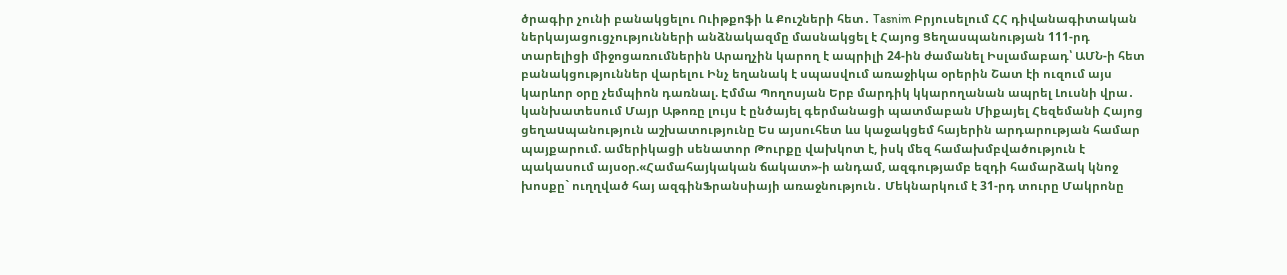ծրագիր չունի բանակցելու Ուիթքոֆի և Քուշների հետ․ Tasnim Բրյուսելում ՀՀ դիվանագիտական ներկայացուցչությունների անձնակազմը մասնակցել է Հայոց Ցեղասպանության 111-րդ տարելիցի միջոցառումներին Արաղչին կարող է ապրիլի 24-ին ժամանել Իսլամաբադ՝ ԱՄՆ-ի հետ բանակցություններ վարելու Ինչ եղանակ է սպասվում առաջիկա օրերին Շատ էի ուզում այս կարևոր օրը չեմպիոն դառնալ. Էմմա Պողոսյան Երբ մարդիկ կկարողանան ապրել Լուսնի վրա․ կանխատեսում Մայր Աթոռը լույս է ընծայել գերմանացի պատմաբան Միքայել Հեզեմանի Հայոց ցեղաuպանություն աշխատությունը Ես այսուհետ ևս կաջակցեմ հայերին արդարության համար պայքարում. ամերիկացի սենատոր Թուրքը վախկոտ է, իսկ մեզ համախմբվածություն է պակասում այսօր.«Համահայկական ճակատ»-ի անդամ, ազգությամբ եզդի համարձակ կնոջ խոսքը` ուղղված հայ ազգինՖրանսիայի առաջնություն․ Մեկնարկում է 31-րդ տուրը Մակրոնը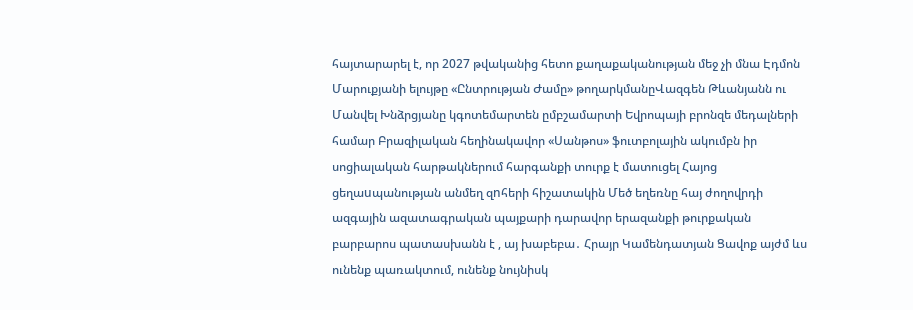հայտարարել է, որ 2027 թվականից հետո քաղաքականության մեջ չի մնա Էդմոն Մարուքյանի ելույթը «Ընտրության Ժամը» թողարկմանըՎազգեն Թևանյանն ու Մանվել Խնձրցյանը կգոտեմարտեն ըմբշամարտի Եվրոպայի բրոնզե մեդալների համար Բրազիլական հեղինակավոր «Սանթոս» ֆուտբոլային ակումբն իր սոցիալական հարթակներում հարգանքի տուրք է մատուցել Հայոց ցեղաuպանության անմեղ զnհերի հիշատակին Մեծ եղեռնը հայ ժողովրդի ազգային ազատագրական պայքարի դարավոր երազանքի թուրքական բարբարոս պատասխանն է , այ խաբեբա․ Հրայր Կամենդատյան Ցավոք այժմ ևս ունենք պառակտում, ունենք նույնիսկ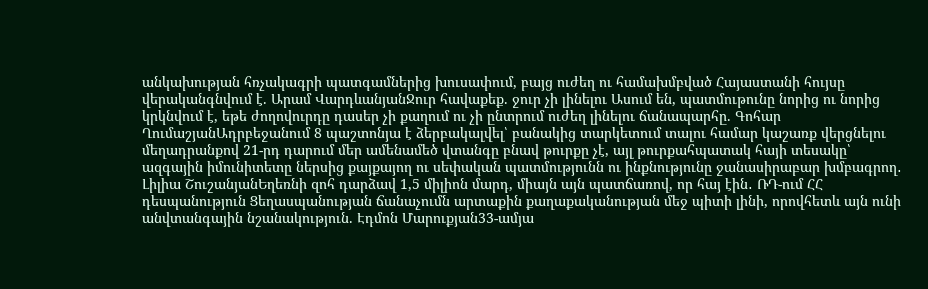անկախության հռչակագրի պատգամներից խուսափում, բայց ուժեղ ու համախմբված Հայաստանի հույսը վերականգնվում է. Արամ ՎարդևանյանՋուր հավաքեք. ջուր չի լինելու Ասում են, պատմութունը նորից ու նորից կրկնվում է, եթե ժողովուրդը դասեր չի քաղում ու չի ընտրում ուժեղ լինելու ճանապարհը. Գոհար ՂումաշյանԱդրբեջանում 8 պաշտոնյա է ձերբակալվել՝ բանակից տարկետում տալու համար կաշառք վերցնելու մեղադրանքով 21-րդ դարում մեր ամենամեծ վտանգը բնավ թուրքը չէ, այլ թուրքահպատակ հայի տեսակը՝ ազգային իմունիտետը ներսից քայքայող ու սեփական պատմությունն ու ինքնությունը ջանասիրաբար խմբագրող․ Լիլիա ՇուշանյանԵղեռնի զոհ դարձավ 1,5 միլիոն մարդ, միայն այն պատճառով, որ հայ էին․ ՌԴ-ում ՀՀ դեսպանություն Ցեղասպանության ճանաչումն արտաքին քաղաքականության մեջ պիտի լինի, որովհետև այն ունի անվտանգային նշանակություն. Էդմոն Մարուքյան33-ամյա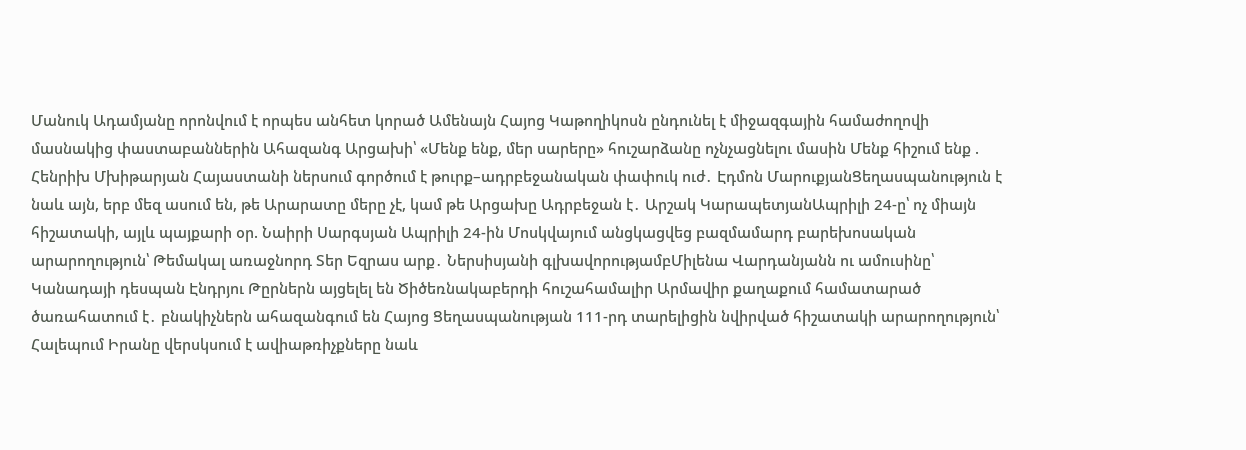Մանուկ Ադամյանը որոնվում է որպես անհետ կորած Ամենայն Հայոց Կաթողիկոսն ընդունել է միջազգային համաժողովի մասնակից փաստաբաններին Ահազանգ Արցախի՝ «Մենք ենք, մեր սարերը» հուշարձանը ոչնչացնելու մասին Մենք հիշում ենք . Հենրիխ Մխիթարյան Հայաստանի ներսում գործում է թուրք–ադրբեջանական փափուկ ուժ․ Էդմոն ՄարուքյանՑեղասպանություն է նաև այն, երբ մեզ ասում են, թե Արարատը մերը չէ, կամ թե Արցախը Ադրբեջան է․ Արշակ ԿարապետյանԱպրիլի 24-ը՝ ոչ միայն հիշատակի, այլև պայքարի օր. Նաիրի Սարգսյան Ապրիլի 24-ին Մոսկվայում անցկացվեց բազմամարդ բարեխոսական արարողություն՝ Թեմակալ առաջնորդ Տեր Եզրաս արք․ Ներսիսյանի գլխավորությամբՄիլենա Վարդանյանն ու ամուսինը՝ Կանադայի դեսպան Էնդրյու Թըրներն այցելել են Ծիծեռնակաբերդի հուշահամալիր Արմավիր քաղաքում համատարած ծառահատում է․ բնակիչներն ահազանգում են Հայոց Ցեղասպանության 111-րդ տարելիցին նվիրված հիշատակի արարողություն՝ Հալեպում Իրանը վերսկսում է ավիաթռիչքները նաև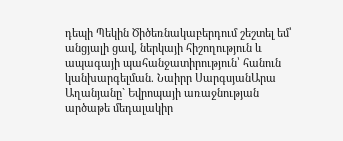դեպի Պեկին Ծիծեռնակաբերդում շեշտել եմ՝ անցյալի ցավ, ներկայի հիշողություն և ապագայի պահանջատիրություն՝ հանուն կանխարգելման. Նաիրր ՍարգսյանԱրա Աղանյանը` Եվրոպայի առաջնության արծաթե մեդալակիր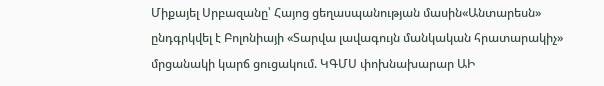Միքայել Սրբազանը՝ Հայոց ցեղասպանության մասին«Անտարեսն» ընդգրկվել է Բոլոնիայի «Տարվա լավագույն մանկական հրատարակիչ» մրցանակի կարճ ցուցակում. ԿԳՄՍ փոխնախարար ԱԻ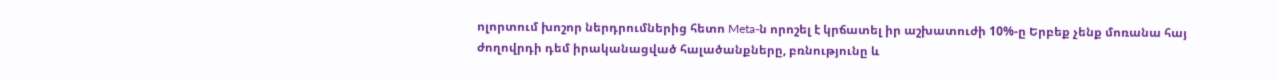ոլորտում խոշոր ներդրումներից հետո Meta-ն որոշել է կրճատել իր աշխատուժի 10%-ը Երբեք չենք մոռանա հայ ժողովրդի դեմ իրականացված հալածանքները, բռնությունը և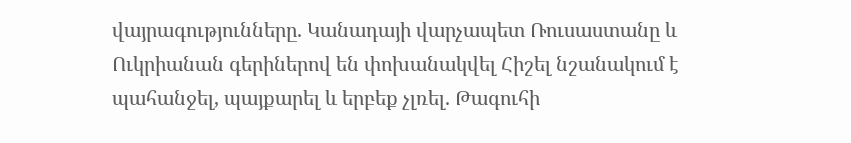վայրագությունները. Կանադայի վարչապետ Ռուսաստանը և Ուկրիանան գերիներով են փոխանակվել Հիշել նշանակում է պահանջել, պայքարել և երբեք չլռել. Թագուհի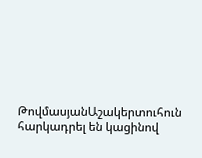ԹովմասյանԱշակերտուհուն հարկադրել են կացինով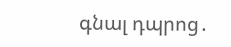գնալ դպրոց․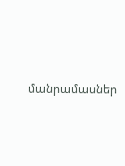մանրամասներ